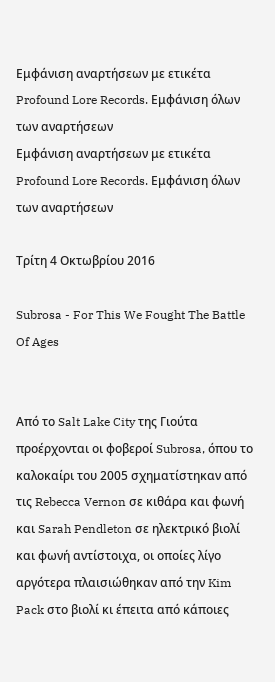Εμφάνιση αναρτήσεων με ετικέτα Profound Lore Records. Εμφάνιση όλων των αναρτήσεων
Εμφάνιση αναρτήσεων με ετικέτα Profound Lore Records. Εμφάνιση όλων των αναρτήσεων

Τρίτη 4 Οκτωβρίου 2016

Subrosa - For This We Fought The Battle Of Ages


Από το Salt Lake City της Γιούτα προέρχονται οι φοβεροί Subrosa, όπου το καλοκαίρι του 2005 σχηματίστηκαν από τις Rebecca Vernon σε κιθάρα και φωνή και Sarah Pendleton σε ηλεκτρικό βιολί και φωνή αντίστοιχα, οι οποίες λίγο αργότερα πλαισιώθηκαν από την Kim Pack στο βιολί κι έπειτα από κάποιες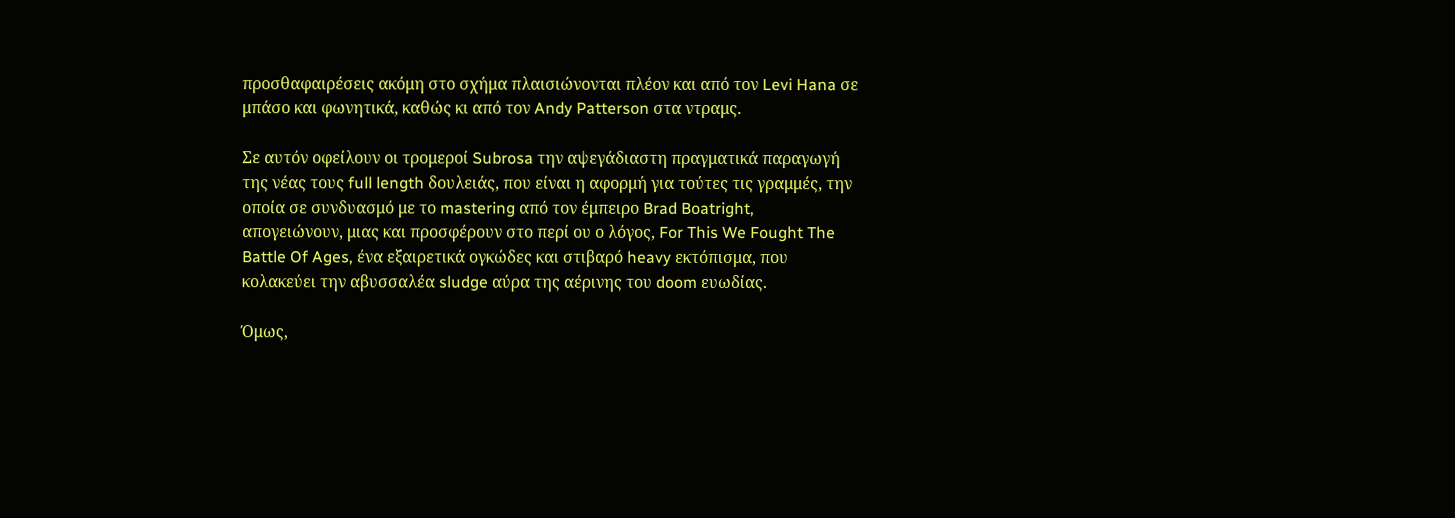προσθαφαιρέσεις ακόμη στο σχήμα πλαισιώνονται πλέον και από τον Levi Hana σε μπάσο και φωνητικά, καθώς κι από τον Andy Patterson στα ντραμς.

Σε αυτόν οφείλουν οι τρομεροί Subrosa την αψεγάδιαστη πραγματικά παραγωγή της νέας τους full length δουλειάς, που είναι η αφορμή για τούτες τις γραμμές, την οποία σε συνδυασμό με το mastering από τον έμπειρο Brad Boatright, απογειώνουν, μιας και προσφέρουν στο περί ου ο λόγος, For This We Fought The Battle Of Ages, ένα εξαιρετικά ογκώδες και στιβαρό heavy εκτόπισμα, που κολακεύει την αβυσσαλέα sludge αύρα της αέρινης του doom ευωδίας.

Όμως,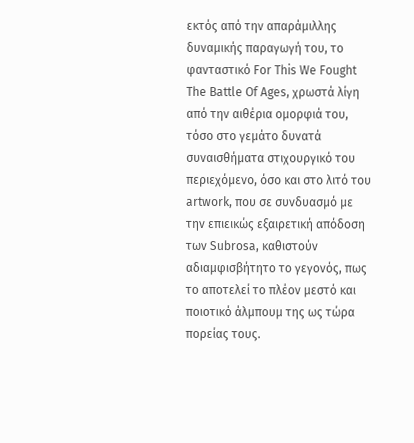εκτός από την απαράμιλλης δυναμικής παραγωγή του, το φανταστικό For This We Fought The Battle Of Ages, χρωστά λίγη από την αιθέρια ομορφιά του, τόσο στο γεμάτο δυνατά συναισθήματα στιχουργικό του περιεχόμενο, όσο και στο λιτό του artwork, που σε συνδυασμό με την επιεικώς εξαιρετική απόδοση των Subrosa, καθιστούν αδιαμφισβήτητο το γεγονός, πως το αποτελεί το πλέον μεστό και ποιοτικό άλμπουμ της ως τώρα πορείας τους.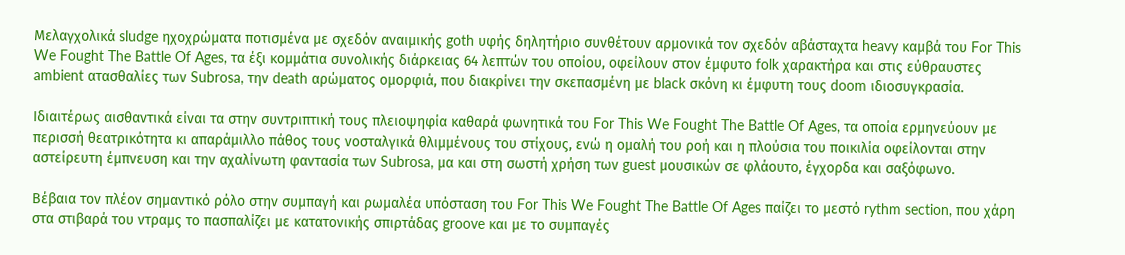Μελαγχολικά sludge ηχοχρώματα ποτισμένα με σχεδόν αναιμικής goth υφής δηλητήριο συνθέτουν αρμονικά τον σχεδόν αβάσταχτα heavy καμβά του For This We Fought The Battle Of Ages, τα έξι κομμάτια συνολικής διάρκειας 64 λεπτών του οποίου, οφείλουν στον έμφυτο folk χαρακτήρα και στις εύθραυστες ambient ατασθαλίες των Subrosa, την death αρώματος ομορφιά, που διακρίνει την σκεπασμένη με black σκόνη κι έμφυτη τους doom ιδιοσυγκρασία.

Ιδιαιτέρως αισθαντικά είναι τα στην συντριπτική τους πλειοψηφία καθαρά φωνητικά του For This We Fought The Battle Of Ages, τα οποία ερμηνεύουν με περισσή θεατρικότητα κι απαράμιλλο πάθος τους νοσταλγικά θλιμμένους του στίχους, ενώ η ομαλή του ροή και η πλούσια του ποικιλία οφείλονται στην αστείρευτη έμπνευση και την αχαλίνωτη φαντασία των Subrosa, μα και στη σωστή χρήση των guest μουσικών σε φλάουτο, έγχορδα και σαξόφωνο.

Βέβαια τον πλέον σημαντικό ρόλο στην συμπαγή και ρωμαλέα υπόσταση του For This We Fought The Battle Of Ages παίζει το μεστό rythm section, που χάρη στα στιβαρά του ντραμς το πασπαλίζει με κατατονικής σπιρτάδας groove και με το συμπαγές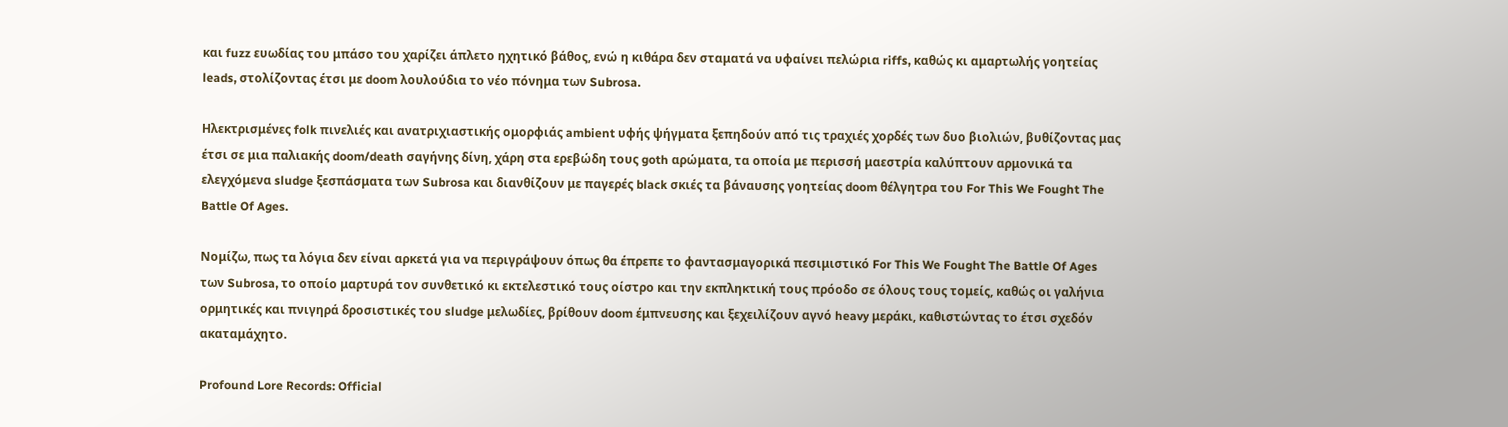και fuzz ευωδίας του μπάσο του χαρίζει άπλετο ηχητικό βάθος, ενώ η κιθάρα δεν σταματά να υφαίνει πελώρια riffs, καθώς κι αμαρτωλής γοητείας leads, στολίζοντας έτσι με doom λουλούδια το νέο πόνημα των Subrosa.

Ηλεκτρισμένες folk πινελιές και ανατριχιαστικής ομορφιάς ambient υφής ψήγματα ξεπηδούν από τις τραχιές χορδές των δυο βιολιών, βυθίζοντας μας έτσι σε μια παλιακής doom/death σαγήνης δίνη, χάρη στα ερεβώδη τους goth αρώματα, τα οποία με περισσή μαεστρία καλύπτουν αρμονικά τα ελεγχόμενα sludge ξεσπάσματα των Subrosa και διανθίζουν με παγερές black σκιές τα βάναυσης γοητείας doom θέλγητρα του For This We Fought The Battle Of Ages.

Νομίζω, πως τα λόγια δεν είναι αρκετά για να περιγράψουν όπως θα έπρεπε το φαντασμαγορικά πεσιμιστικό For This We Fought The Battle Of Ages των Subrosa, το οποίο μαρτυρά τον συνθετικό κι εκτελεστικό τους οίστρο και την εκπληκτική τους πρόοδο σε όλους τους τομείς, καθώς οι γαλήνια ορμητικές και πνιγηρά δροσιστικές του sludge μελωδίες, βρίθουν doom έμπνευσης και ξεχειλίζουν αγνό heavy μεράκι, καθιστώντας το έτσι σχεδόν ακαταμάχητο.

Profound Lore Records: Official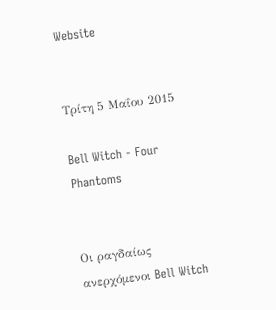Website


Τρίτη 5 Μαΐου 2015

Bell Witch - Four Phantoms


Οι ραγδαίως ανερχόμενοι Bell Witch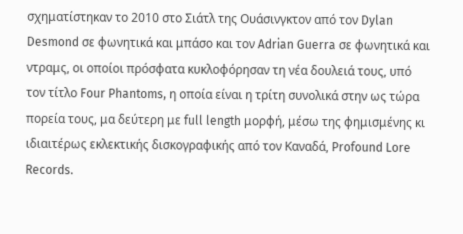σχηματίστηκαν το 2010 στο Σιάτλ της Ουάσινγκτον από τον Dylan Desmond σε φωνητικά και μπάσο και τον Adrian Guerra σε φωνητικά και ντραμς, οι οποίοι πρόσφατα κυκλοφόρησαν τη νέα δουλειά τους, υπό τον τίτλο Four Phantoms, η οποία είναι η τρίτη συνολικά στην ως τώρα πορεία τους, μα δεύτερη με full length μορφή, μέσω της φημισμένης κι ιδιαιτέρως εκλεκτικής δισκογραφικής από τον Καναδά, Profound Lore Records.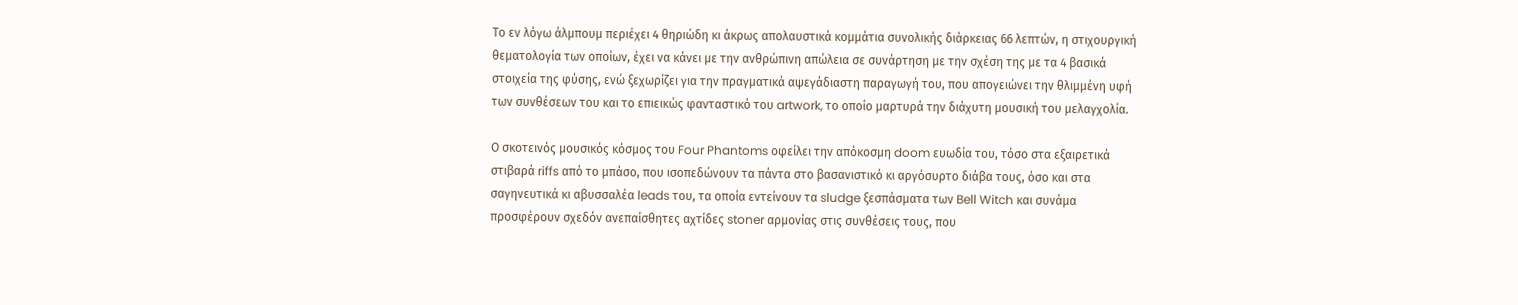Το εν λόγω άλμπουμ περιέχει 4 θηριώδη κι άκρως απολαυστικά κομμάτια συνολικής διάρκειας 66 λεπτών, η στιχουργική θεματολογία των οποίων, έχει να κάνει με την ανθρώπινη απώλεια σε συνάρτηση με την σχέση της με τα 4 βασικά στοιχεία της φύσης, ενώ ξεχωρίζει για την πραγματικά αψεγάδιαστη παραγωγή του, που απογειώνει την θλιμμένη υφή των συνθέσεων του και το επιεικώς φανταστικό του artwork, το οποίο μαρτυρά την διάχυτη μουσική του μελαγχολία.

Ο σκοτεινός μουσικός κόσμος του Four Phantoms οφείλει την απόκοσμη doom ευωδία του, τόσο στα εξαιρετικά στιβαρά riffs από το μπάσο, που ισοπεδώνουν τα πάντα στο βασανιστικό κι αργόσυρτο διάβα τους, όσο και στα σαγηνευτικά κι αβυσσαλέα leads του, τα οποία εντείνουν τα sludge ξεσπάσματα των Bell Witch και συνάμα προσφέρουν σχεδόν ανεπαίσθητες αχτίδες stoner αρμονίας στις συνθέσεις τους, που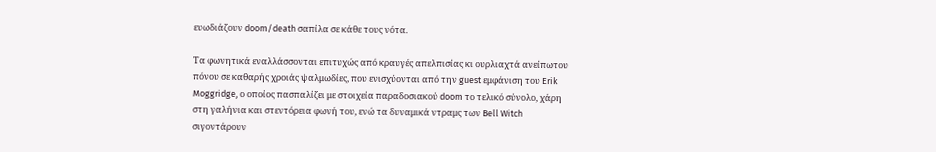ευωδιάζουν doom/death σαπίλα σε κάθε τους νότα.

Τα φωνητικά εναλλάσσονται επιτυχώς από κραυγές απελπισίας κι ουρλιαχτά ανείπωτου πόνου σε καθαρής χροιάς ψαλμωδίες, που ενισχύονται από την guest εμφάνιση του Erik Moggridge, ο οποίος πασπαλίζει με στοιχεία παραδοσιακού doom το τελικό σύνολο, χάρη στη γαλήνια και στεντόρεια φωνή του, ενώ τα δυναμικά ντραμς των Bell Witch σιγοντάρουν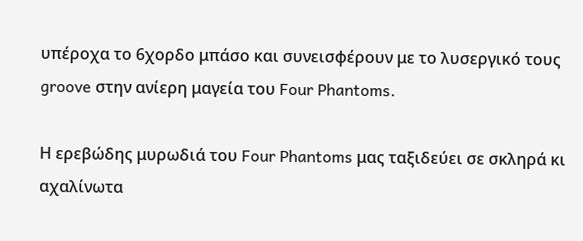υπέροχα το 6χορδο μπάσο και συνεισφέρουν με το λυσεργικό τους groove στην ανίερη μαγεία του Four Phantoms.

Η ερεβώδης μυρωδιά του Four Phantoms μας ταξιδεύει σε σκληρά κι αχαλίνωτα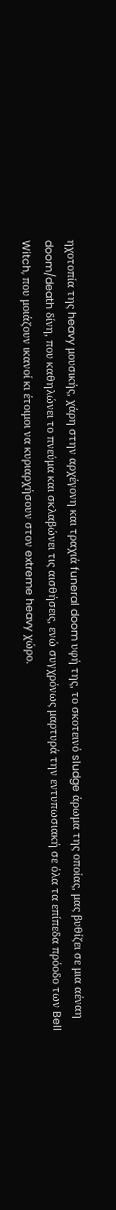ηχοτοπία της heavy μουσικής, χάρη στην αρχέγονη και τραχιά funeral doom υφή της, το σκοτεινό sludge άρωμα της οποίας, μας βυθίζει σε μια αέναη doom/death δίνη, που καθηλώνει το πνεύμα και σκλαβώνει τις αισθήσεις, ενώ συγχρόνως μαρτυρά την εντυπωσιακή σε όλα τα επίπεδα πρόοδο των Bell Witch, που μοιάζουν ικανοί κι έτοιμοι να κυριαρχήσουν στον extreme heavy χώρο.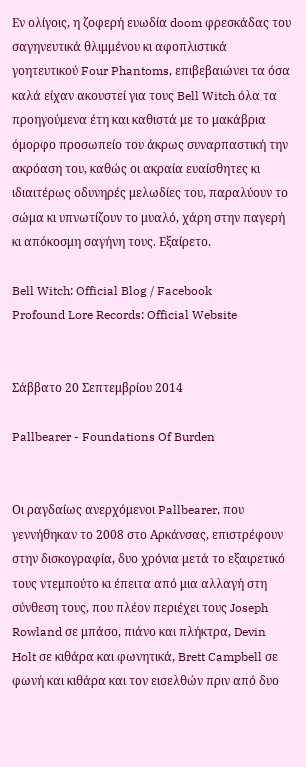Εν ολίγοις, η ζοφερή ευωδία doom φρεσκάδας του σαγηνευτικά θλιμμένου κι αφοπλιστικά γοητευτικού Four Phantoms, επιβεβαιώνει τα όσα καλά είχαν ακουστεί για τους Bell Witch όλα τα προηγούμενα έτη και καθιστά με το μακάβρια όμορφο προσωπείο του άκρως συναρπαστική την ακρόαση του, καθώς οι ακραία ευαίσθητες κι ιδιαιτέρως οδυνηρές μελωδίες του, παραλύουν το σώμα κι υπνωτίζουν το μυαλό, χάρη στην παγερή κι απόκοσμη σαγήνη τους. Εξαίρετο.

Bell Witch: Official Blog / Facebook
Profound Lore Records: Official Website


Σάββατο 20 Σεπτεμβρίου 2014

Pallbearer - Foundations Of Burden


Οι ραγδαίως ανερχόμενοι Pallbearer, που γεννήθηκαν το 2008 στο Αρκάνσας, επιστρέφουν στην δισκογραφία, δυο χρόνια μετά το εξαιρετικό τους ντεμπούτο κι έπειτα από μια αλλαγή στη σύνθεση τους, που πλέον περιέχει τους Joseph Rowland σε μπάσο, πιάνο και πλήκτρα, Devin Holt σε κιθάρα και φωνητικά, Brett Campbell σε φωνή και κιθάρα και τον εισελθών πριν από δυο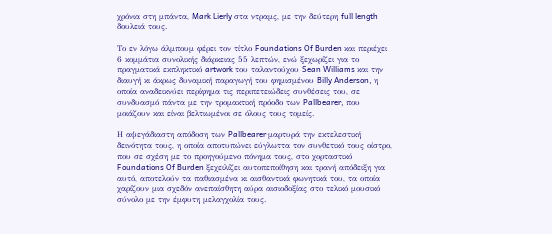χρόνια στη μπάντα, Mark Lierly στα ντραμς, με την δεύτερη full length δουλειά τους.

Το εν λόγω άλμπουμ φέρει τον τίτλο Foundations Of Burden και περιέχει 6 κομμάτια συνολικής διάρκειας 55 λεπτών, ενώ ξεχωρίζει για το πραγματικά εκπληκτικό artwork του ταλαντούχου Sean Williams και την διαυγή κι άκρως δυναμική παραγωγή του φημισμένου Billy Anderson, η οποία αναδεικνύει περίφημα τις περιπετειώδεις συνθέσεις του, σε συνδυασμό πάντα με την τρομακτική πρόοδο των Pallbearer, που μοιάζουν και είναι βελτιωμένοι σε όλους τους τομείς.

Η αψεγάδιαστη απόδοση των Pallbearer μαρτυρά την εκτελεστική δεινότητα τους, η οποία αποτυπώνει εύγλωττα τον συνθετικό τους οίστρο, που σε σχέση με το προηγούμενο πόνημα τους, στο χορταστικό Foundations Of Burden ξεχειλίζει αυτοπεποίθηση και τρανή απόδειξη για αυτό, αποτελούν τα παθιασμένα κι αισθαντικά φωνητικά του, τα οποία χαρίζουν μια σχεδόν ανεπαίσθητη αύρα αισιοδοξίας στο τελικό μουσικό σύνολο με την έμφυτη μελαγχολία τους.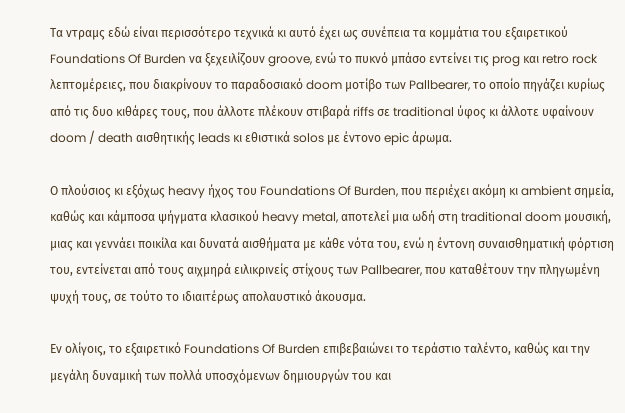Τα ντραμς εδώ είναι περισσότερο τεχνικά κι αυτό έχει ως συνέπεια τα κομμάτια του εξαιρετικού Foundations Of Burden να ξεχειλίζουν groove, ενώ το πυκνό μπάσο εντείνει τις prog και retro rock λεπτομέρειες, που διακρίνουν το παραδοσιακό doom μοτίβο των Pallbearer, το οποίο πηγάζει κυρίως από τις δυο κιθάρες τους, που άλλοτε πλέκουν στιβαρά riffs σε traditional ύφος κι άλλοτε υφαίνουν doom / death αισθητικής leads κι εθιστικά solos με έντονο epic άρωμα.

Ο πλούσιος κι εξόχως heavy ήχος του Foundations Of Burden, που περιέχει ακόμη κι ambient σημεία, καθώς και κάμποσα ψήγματα κλασικού heavy metal, αποτελεί μια ωδή στη traditional doom μουσική, μιας και γεννάει ποικίλα και δυνατά αισθήματα με κάθε νότα του, ενώ η έντονη συναισθηματική φόρτιση του, εντείνεται από τους αιχμηρά ειλικρινείς στίχους των Pallbearer, που καταθέτουν την πληγωμένη ψυχή τους, σε τούτο το ιδιαιτέρως απολαυστικό άκουσμα.

Εν ολίγοις, το εξαιρετικό Foundations Of Burden επιβεβαιώνει το τεράστιο ταλέντο, καθώς και την μεγάλη δυναμική των πολλά υποσχόμενων δημιουργών του και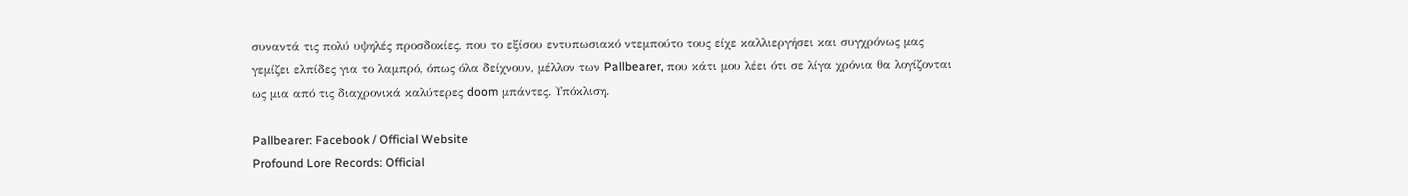συναντά τις πολύ υψηλές προσδοκίες, που το εξίσου εντυπωσιακό ντεμπούτο τους είχε καλλιεργήσει και συγχρόνως μας γεμίζει ελπίδες για το λαμπρό, όπως όλα δείχνουν, μέλλον των Pallbearer, που κάτι μου λέει ότι σε λίγα χρόνια θα λογίζονται ως μια από τις διαχρονικά καλύτερες doom μπάντες. Υπόκλιση.

Pallbearer: Facebook / Official Website
Profound Lore Records: Official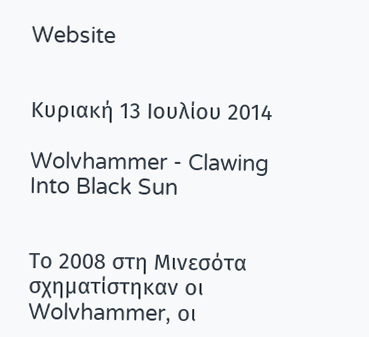Website


Κυριακή 13 Ιουλίου 2014

Wolvhammer - Clawing Into Black Sun


Το 2008 στη Μινεσότα σχηματίστηκαν οι Wolvhammer, οι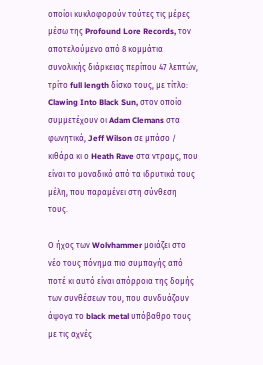οποίοι κυκλοφορούν τούτες τις μέρες μέσω της Profound Lore Records, τον αποτελούμενο από 8 κομμάτια συνολικής διάρκειας περίπου 47 λεπτών, τρίτο full length δίσκο τους, με τίτλο: Clawing Into Black Sun, στον οποίο συμμετέχουν οι Adam Clemans στα φωνητικά, Jeff Wilson σε μπάσο / κιθάρα κι ο Heath Rave στα ντραμς, που είναι το μοναδικό από τα ιδρυτικά τους μέλη, που παραμένει στη σύνθεση τους.

Ο ήχος των Wolvhammer μοιάζει στο νέο τους πόνημα πιο συμπαγής από ποτέ κι αυτό είναι απόρροια της δομής των συνθέσεων του, που συνδυάζουν άψογα το black metal υπόβαθρο τους με τις αχνές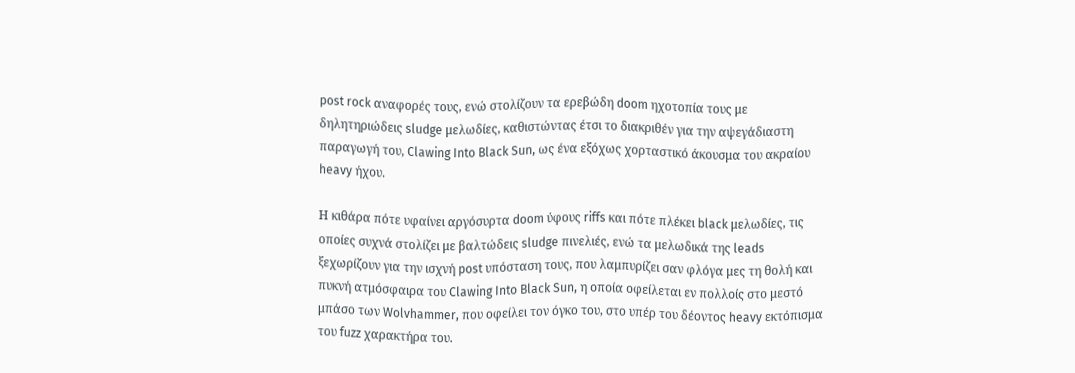post rock αναφορές τους, ενώ στολίζουν τα ερεβώδη doom ηχοτοπία τους με δηλητηριώδεις sludge μελωδίες, καθιστώντας έτσι το διακριθέν για την αψεγάδιαστη παραγωγή του, Clawing Into Black Sun, ως ένα εξόχως χορταστικό άκουσμα του ακραίου heavy ήχου.

Η κιθάρα πότε υφαίνει αργόσυρτα doom ύφους riffs και πότε πλέκει black μελωδίες, τις οποίες συχνά στολίζει με βαλτώδεις sludge πινελιές, ενώ τα μελωδικά της leads ξεχωρίζουν για την ισχνή post υπόσταση τους, που λαμπυρίζει σαν φλόγα μες τη θολή και πυκνή ατμόσφαιρα του Clawing Into Black Sun, η οποία οφείλεται εν πολλοίς στο μεστό μπάσο των Wolvhammer, που οφείλει τον όγκο του, στο υπέρ του δέοντος heavy εκτόπισμα του fuzz χαρακτήρα του.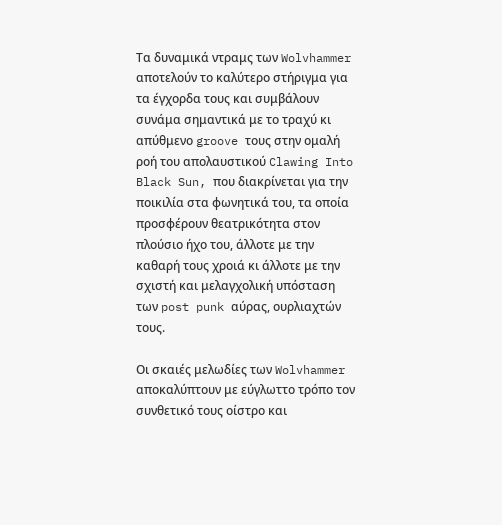Τα δυναμικά ντραμς των Wolvhammer αποτελούν το καλύτερο στήριγμα για τα έγχορδα τους και συμβάλουν συνάμα σημαντικά με το τραχύ κι απύθμενο groove τους στην ομαλή ροή του απολαυστικού Clawing Into Black Sun, που διακρίνεται για την ποικιλία στα φωνητικά του, τα οποία προσφέρουν θεατρικότητα στον πλούσιο ήχο του, άλλοτε με την καθαρή τους χροιά κι άλλοτε με την σχιστή και μελαγχολική υπόσταση των post punk αύρας, ουρλιαχτών τους.

Οι σκαιές μελωδίες των Wolvhammer αποκαλύπτουν με εύγλωττο τρόπο τον συνθετικό τους οίστρο και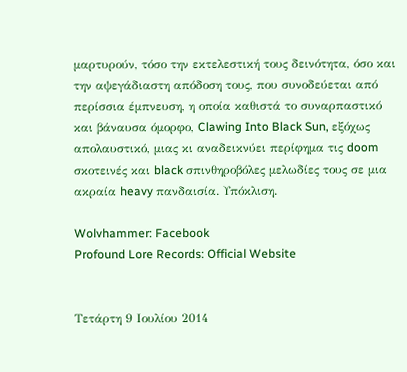μαρτυρούν, τόσο την εκτελεστική τους δεινότητα, όσο και την αψεγάδιαστη απόδοση τους, που συνοδεύεται από περίσσια έμπνευση, η οποία καθιστά το συναρπαστικό και βάναυσα όμορφο, Clawing Into Black Sun, εξόχως απολαυστικό, μιας κι αναδεικνύει περίφημα τις doom σκοτεινές και black σπινθηροβόλες μελωδίες τους σε μια ακραία heavy πανδαισία. Υπόκλιση.

Wolvhammer: Facebook
Profound Lore Records: Official Website


Τετάρτη 9 Ιουλίου 2014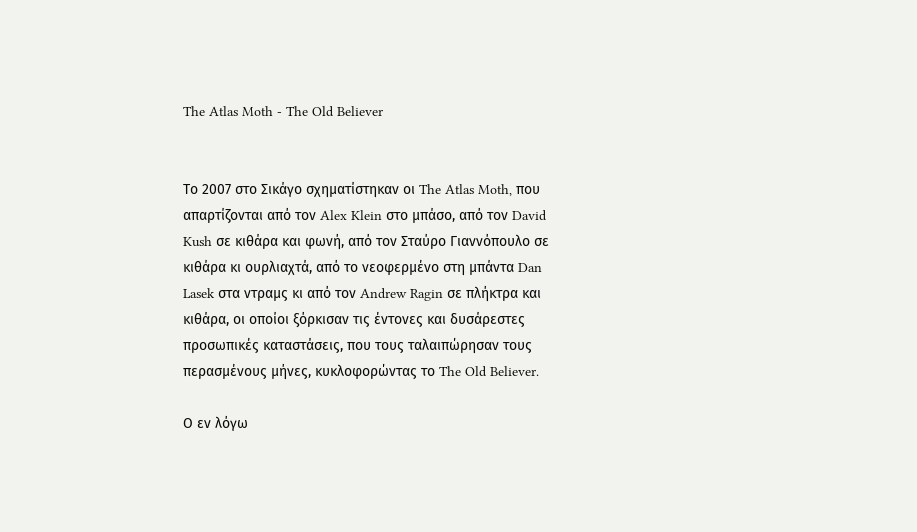The Atlas Moth - The Old Believer


Το 2007 στο Σικάγο σχηματίστηκαν οι The Atlas Moth, που απαρτίζονται από τον Alex Klein στο μπάσο, από τον David Kush σε κιθάρα και φωνή, από τον Σταύρο Γιαννόπουλο σε κιθάρα κι ουρλιαχτά, από το νεοφερμένο στη μπάντα Dan Lasek στα ντραμς κι από τον Andrew Ragin σε πλήκτρα και κιθάρα, οι οποίοι ξόρκισαν τις έντονες και δυσάρεστες προσωπικές καταστάσεις, που τους ταλαιπώρησαν τους περασμένους μήνες, κυκλοφορώντας το The Old Believer.

Ο εν λόγω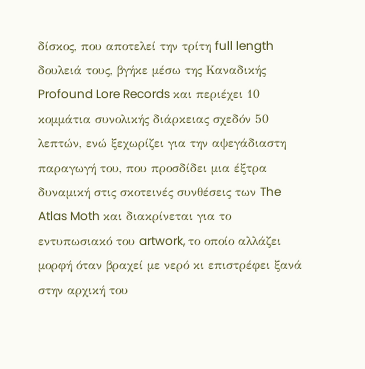δίσκος, που αποτελεί την τρίτη full length δουλειά τους, βγήκε μέσω της Καναδικής Profound Lore Records και περιέχει 10 κομμάτια συνολικής διάρκειας σχεδόν 50 λεπτών, ενώ ξεχωρίζει για την αψεγάδιαστη παραγωγή του, που προσδίδει μια έξτρα δυναμική στις σκοτεινές συνθέσεις των The Atlas Moth και διακρίνεται για το εντυπωσιακό του artwork, το οποίο αλλάζει μορφή όταν βραχεί με νερό κι επιστρέφει ξανά στην αρχική του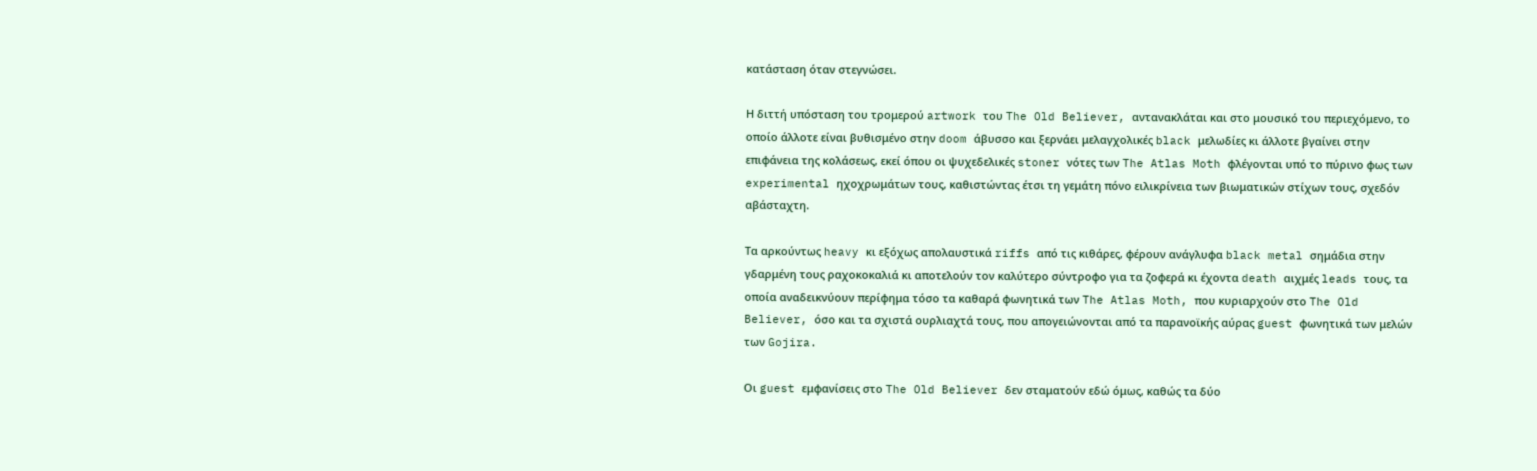κατάσταση όταν στεγνώσει.

Η διττή υπόσταση του τρομερού artwork του The Old Believer, αντανακλάται και στο μουσικό του περιεχόμενο, το οποίο άλλοτε είναι βυθισμένο στην doom άβυσσο και ξερνάει μελαγχολικές black μελωδίες κι άλλοτε βγαίνει στην επιφάνεια της κολάσεως, εκεί όπου οι ψυχεδελικές stoner νότες των The Atlas Moth φλέγονται υπό το πύρινο φως των experimental ηχοχρωμάτων τους, καθιστώντας έτσι τη γεμάτη πόνο ειλικρίνεια των βιωματικών στίχων τους, σχεδόν αβάσταχτη.

Τα αρκούντως heavy κι εξόχως απολαυστικά riffs από τις κιθάρες, φέρουν ανάγλυφα black metal σημάδια στην γδαρμένη τους ραχοκοκαλιά κι αποτελούν τον καλύτερο σύντροφο για τα ζοφερά κι έχοντα death αιχμές leads τους, τα οποία αναδεικνύουν περίφημα τόσο τα καθαρά φωνητικά των The Atlas Moth, που κυριαρχούν στο The Old Believer, όσο και τα σχιστά ουρλιαχτά τους, που απογειώνονται από τα παρανοϊκής αύρας guest φωνητικά των μελών των Gojira.

Οι guest εμφανίσεις στο The Old Believer δεν σταματούν εδώ όμως, καθώς τα δύο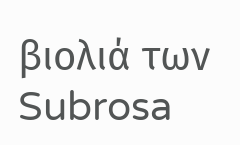βιολιά των Subrosa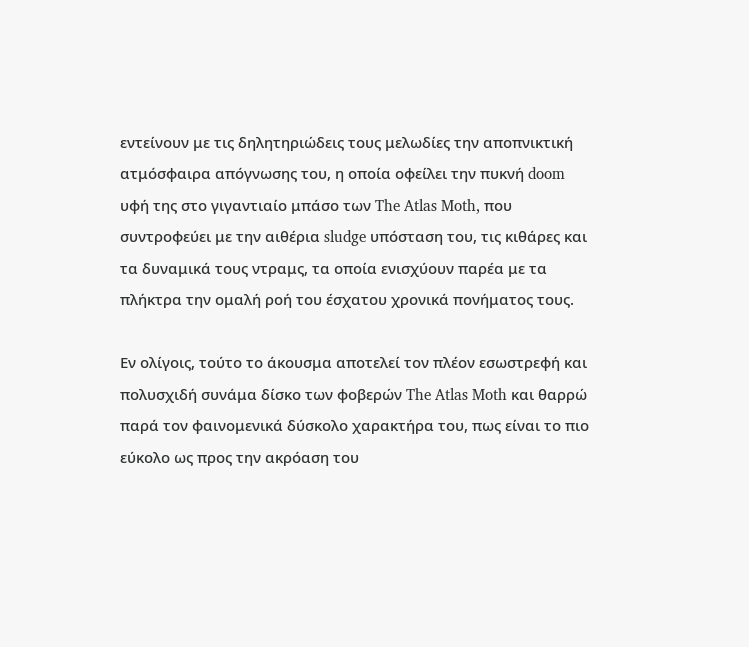εντείνουν με τις δηλητηριώδεις τους μελωδίες την αποπνικτική ατμόσφαιρα απόγνωσης του, η οποία οφείλει την πυκνή doom υφή της στο γιγαντιαίο μπάσο των The Atlas Moth, που συντροφεύει με την αιθέρια sludge υπόσταση του, τις κιθάρες και τα δυναμικά τους ντραμς, τα οποία ενισχύουν παρέα με τα πλήκτρα την ομαλή ροή του έσχατου χρονικά πονήματος τους.

Εν ολίγοις, τούτο το άκουσμα αποτελεί τον πλέον εσωστρεφή και πολυσχιδή συνάμα δίσκο των φοβερών The Atlas Moth και θαρρώ παρά τον φαινομενικά δύσκολο χαρακτήρα του, πως είναι το πιο εύκολο ως προς την ακρόαση του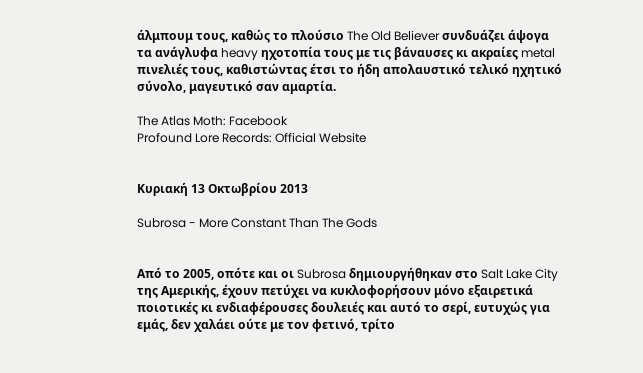άλμπουμ τους, καθώς το πλούσιο The Old Believer συνδυάζει άψογα τα ανάγλυφα heavy ηχοτοπία τους με τις βάναυσες κι ακραίες metal πινελιές τους, καθιστώντας έτσι το ήδη απολαυστικό τελικό ηχητικό σύνολο, μαγευτικό σαν αμαρτία.

The Atlas Moth: Facebook
Profound Lore Records: Official Website


Κυριακή 13 Οκτωβρίου 2013

Subrosa - More Constant Than The Gods


Από το 2005, οπότε και οι Subrosa δημιουργήθηκαν στο Salt Lake City της Αμερικής, έχουν πετύχει να κυκλοφορήσουν μόνο εξαιρετικά ποιοτικές κι ενδιαφέρουσες δουλειές και αυτό το σερί, ευτυχώς για εμάς, δεν χαλάει ούτε με τον φετινό, τρίτο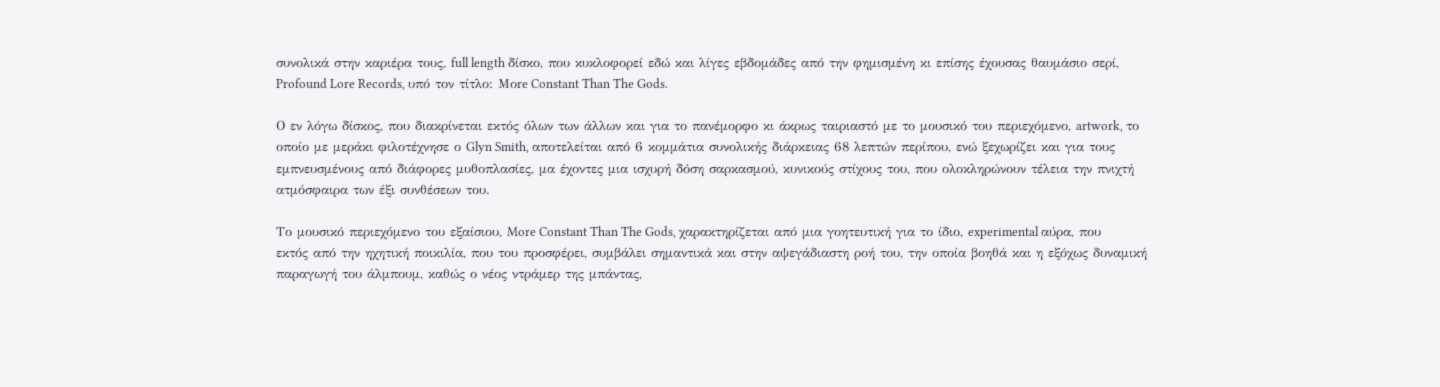συνολικά στην καριέρα τους, full length δίσκο, που κυκλοφορεί εδώ και λίγες εβδομάδες από την φημισμένη κι επίσης έχουσας θαυμάσιο σερί, Profound Lore Records, υπό τον τίτλο: Μοre Constant Than The Gods.

Ο εν λόγω δίσκος, που διακρίνεται εκτός όλων των άλλων και για το πανέμορφο κι άκρως ταιριαστό με το μουσικό του περιεχόμενο, artwork, το οποίο με μεράκι φιλοτέχνησε ο Glyn Smith, αποτελείται από 6 κομμάτια συνολικής διάρκειας 68 λεπτών περίπου, ενώ ξεχωρίζει και για τους εμπνευσμένους από διάφορες μυθοπλασίες, μα έχοντες μια ισχυρή δόση σαρκασμού, κυνικούς στίχους του, που ολοκληρώνουν τέλεια την πνιχτή ατμόσφαιρα των έξι συνθέσεων του.

Το μουσικό περιεχόμενο του εξαίσιου, More Constant Than The Gods, χαρακτηρίζεται από μια γοητευτική για το ίδιο, experimental αύρα, που εκτός από την ηχητική ποικιλία, που του προσφέρει, συμβάλει σημαντικά και στην αψεγάδιαστη ροή του, την οποία βοηθά και η εξόχως δυναμική παραγωγή του άλμπουμ, καθώς ο νέος ντράμερ της μπάντας,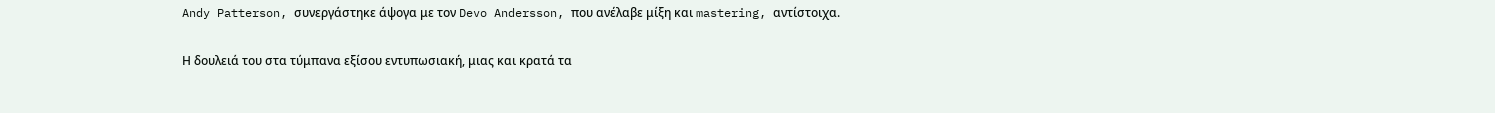Andy Patterson, συνεργάστηκε άψογα με τον Devo Andersson, που ανέλαβε μίξη και mastering, αντίστοιχα.

Η δουλειά του στα τύμπανα εξίσου εντυπωσιακή, μιας και κρατά τα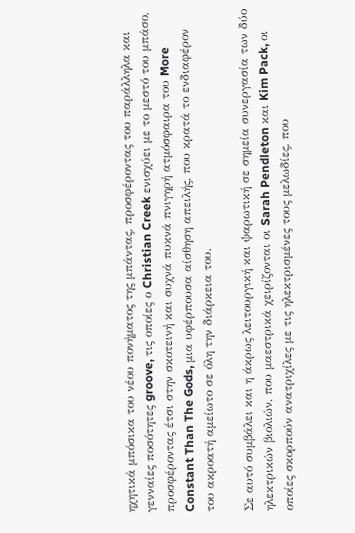ηχητικά μπόσικα του νέου πονήματος της μπάντας, προσφέροντας του παράλληλα και γενναίες ποσότητες groove, τις οποίες ο Christian Creek ενισχύει με το μεστό του μπάσο, προσφέροντας έτσι στην σκοτεινή και συχνά πυκνά πνιγηρή ατμόσφαιρα του More Constant Than The Gods, μια υφέρπουσα αίσθηση απειλής, που κρατά το ενδιαφέρον του ακροατή αμείωτο σε όλη την διάρκεια του.

Σε αυτό συμβάλει και η άκρως λειτουργική και ψαρωτική σε σημεία συνεργασία των δύο ηλεκτρικών βιολιών, που μαεστρικά χειρίζονται οι Sarah Pendleton και Kim Pack, οι οποίες σκορπούν ανατριχίλες με τις ηλεκτρισμένες τους μελωδίες, που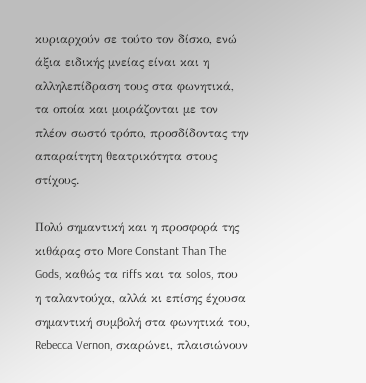κυριαρχούν σε τούτο τον δίσκο, ενώ άξια ειδικής μνείας είναι και η αλληλεπίδραση τους στα φωνητικά, τα οποία και μοιράζονται με τον πλέον σωστό τρόπο, προσδίδοντας την απαραίτητη θεατρικότητα στους στίχους.

Πολύ σημαντική και η προσφορά της κιθάρας στο More Constant Than The Gods, καθώς τα riffs και τα solos, που η ταλαντούχα, αλλά κι επίσης έχουσα σημαντική συμβολή στα φωνητικά του, Rebecca Vernon, σκαρώνει, πλαισιώνουν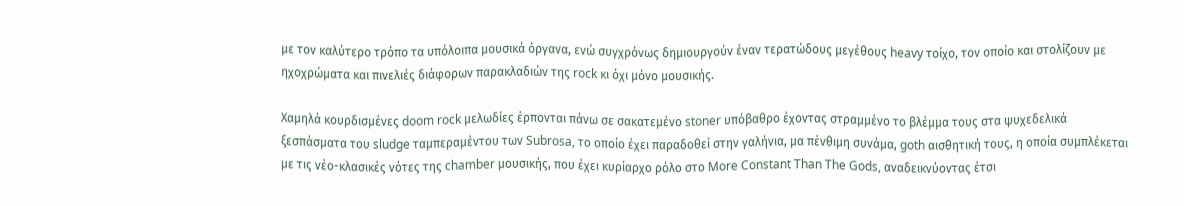με τον καλύτερο τρόπο τα υπόλοιπα μουσικά όργανα, ενώ συγχρόνως δημιουργούν έναν τερατώδους μεγέθους heavy τοίχο, τον οποίο και στολίζουν με ηχοχρώματα και πινελιές διάφορων παρακλαδιών της rock κι όχι μόνο μουσικής.

Χαμηλά κουρδισμένες doom rock μελωδίες έρπονται πάνω σε σακατεμένο stoner υπόβαθρο έχοντας στραμμένο το βλέμμα τους στα ψυχεδελικά ξεσπάσματα του sludge ταμπεραμέντου των Subrosa, το οποίο έχει παραδοθεί στην γαλήνια, μα πένθιμη συνάμα, goth αισθητική τους, η οποία συμπλέκεται με τις νέο-κλασικές νότες της chamber μουσικής, που έχει κυρίαρχο ρόλο στο More Constant Than The Gods, αναδεικνύοντας έτσι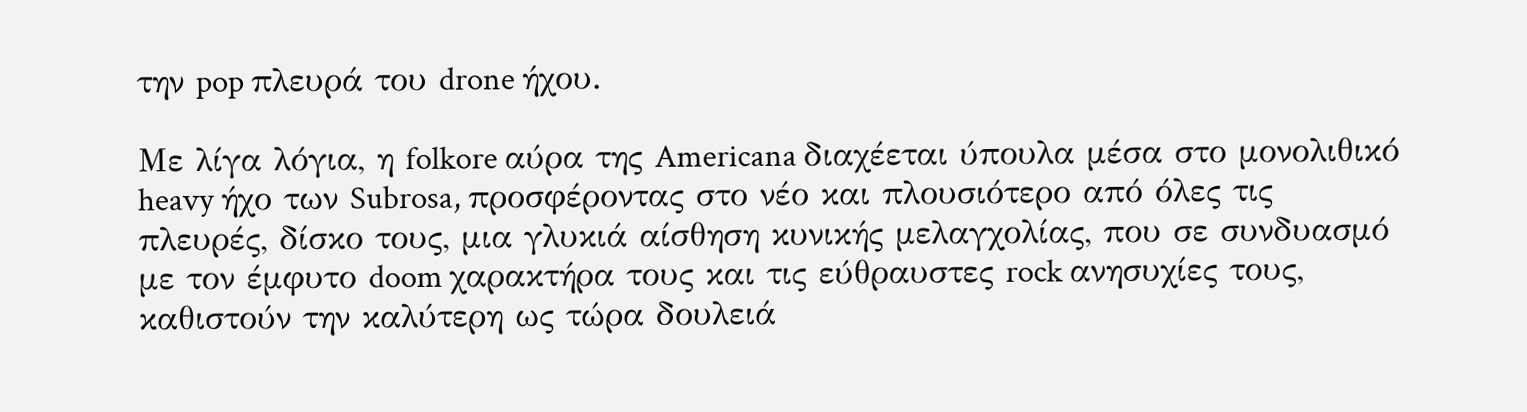την pop πλευρά του drone ήχου.

Με λίγα λόγια, η folkore αύρα της Americana διαχέεται ύπουλα μέσα στο μονολιθικό heavy ήχο των Subrosa, προσφέροντας στο νέο και πλουσιότερο από όλες τις πλευρές, δίσκο τους, μια γλυκιά αίσθηση κυνικής μελαγχολίας, που σε συνδυασμό με τον έμφυτο doom χαρακτήρα τους και τις εύθραυστες rock ανησυχίες τους, καθιστούν την καλύτερη ως τώρα δουλειά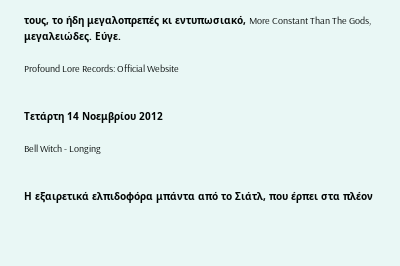τους, το ήδη μεγαλοπρεπές κι εντυπωσιακό, More Constant Than The Gods, μεγαλειώδες. Εύγε.

Profound Lore Records: Official Website


Τετάρτη 14 Νοεμβρίου 2012

Bell Witch - Longing


Η εξαιρετικά ελπιδοφόρα μπάντα από το Σιάτλ, που έρπει στα πλέον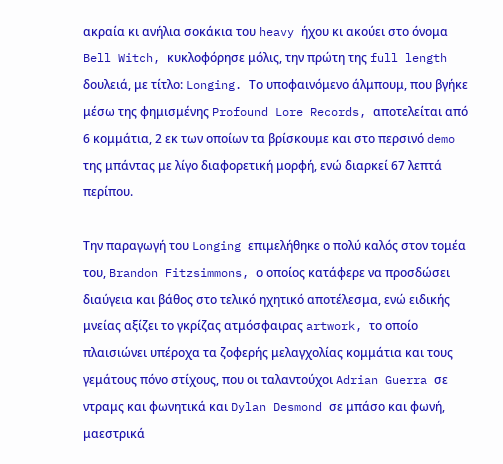ακραία κι ανήλια σοκάκια του heavy ήχου κι ακούει στο όνομα Bell Witch, κυκλοφόρησε μόλις, την πρώτη της full length δουλειά, με τίτλο: Longing. Το υποφαινόμενο άλμπουμ, που βγήκε μέσω της φημισμένης Profound Lore Records, αποτελείται από 6 κομμάτια, 2 εκ των οποίων τα βρίσκουμε και στο περσινό demo της μπάντας με λίγο διαφορετική μορφή, ενώ διαρκεί 67 λεπτά περίπου.

Την παραγωγή του Longing επιμελήθηκε ο πολύ καλός στον τομέα του, Brandon Fitzsimmons, ο οποίος κατάφερε να προσδώσει διαύγεια και βάθος στο τελικό ηχητικό αποτέλεσμα, ενώ ειδικής μνείας αξίζει το γκρίζας ατμόσφαιρας artwork, το οποίο πλαισιώνει υπέροχα τα ζοφερής μελαγχολίας κομμάτια και τους γεμάτους πόνο στίχους, που οι ταλαντούχοι Adrian Guerra σε ντραμς και φωνητικά και Dylan Desmond σε μπάσο και φωνή, μαεστρικά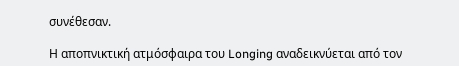συνέθεσαν.

Η αποπνικτική ατμόσφαιρα του Longing αναδεικνύεται από τον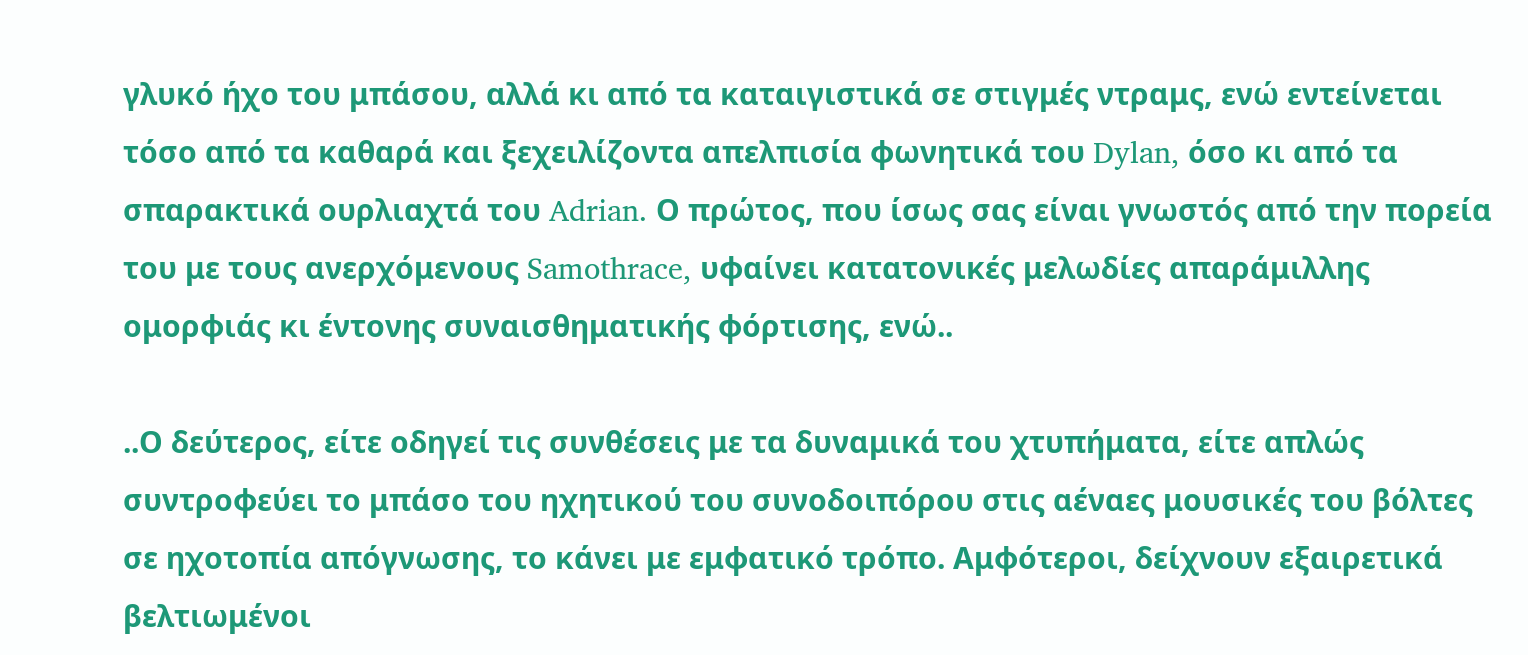γλυκό ήχο του μπάσου, αλλά κι από τα καταιγιστικά σε στιγμές ντραμς, ενώ εντείνεται τόσο από τα καθαρά και ξεχειλίζοντα απελπισία φωνητικά του Dylan, όσο κι από τα σπαρακτικά ουρλιαχτά του Adrian. Ο πρώτος, που ίσως σας είναι γνωστός από την πορεία του με τους ανερχόμενους Samothrace, υφαίνει κατατονικές μελωδίες απαράμιλλης ομορφιάς κι έντονης συναισθηματικής φόρτισης, ενώ..

..Ο δεύτερος, είτε οδηγεί τις συνθέσεις με τα δυναμικά του χτυπήματα, είτε απλώς συντροφεύει το μπάσο του ηχητικού του συνοδοιπόρου στις αέναες μουσικές του βόλτες σε ηχοτοπία απόγνωσης, το κάνει με εμφατικό τρόπο. Αμφότεροι, δείχνουν εξαιρετικά βελτιωμένοι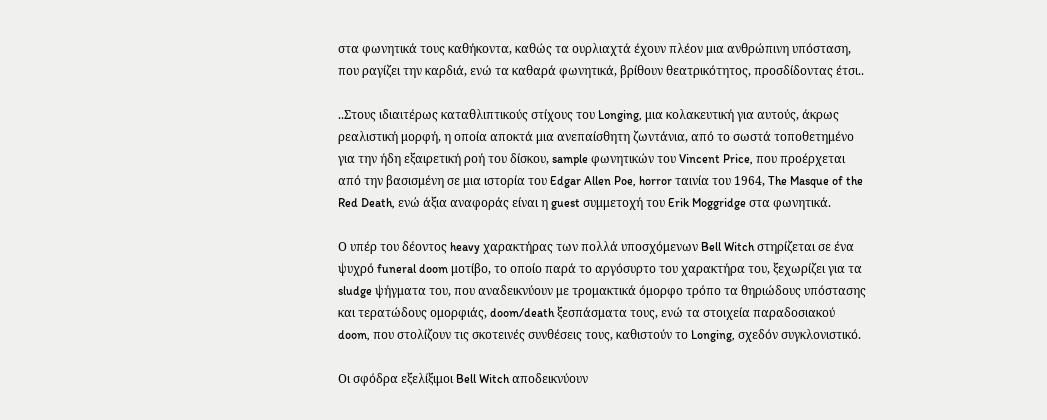στα φωνητικά τους καθήκοντα, καθώς τα ουρλιαχτά έχουν πλέον μια ανθρώπινη υπόσταση, που ραγίζει την καρδιά, ενώ τα καθαρά φωνητικά, βρίθουν θεατρικότητος, προσδίδοντας έτσι..

..Στους ιδιαιτέρως καταθλιπτικούς στίχους του Longing, μια κολακευτική για αυτούς, άκρως ρεαλιστική μορφή, η οποία αποκτά μια ανεπαίσθητη ζωντάνια, από το σωστά τοποθετημένο για την ήδη εξαιρετική ροή του δίσκου, sample φωνητικών του Vincent Price, που προέρχεται από την βασισμένη σε μια ιστορία του Edgar Allen Poe, horror ταινία του 1964, The Masque of the Red Death, ενώ άξια αναφοράς είναι η guest συμμετοχή του Erik Moggridge στα φωνητικά.

Ο υπέρ του δέοντος heavy χαρακτήρας των πολλά υποσχόμενων Bell Witch στηρίζεται σε ένα ψυχρό funeral doom μοτίβο, το οποίο παρά το αργόσυρτο του χαρακτήρα του, ξεχωρίζει για τα sludge ψήγματα του, που αναδεικνύουν με τρομακτικά όμορφο τρόπο τα θηριώδους υπόστασης και τερατώδους ομορφιάς, doom/death ξεσπάσματα τους, ενώ τα στοιχεία παραδοσιακού doom, που στολίζουν τις σκοτεινές συνθέσεις τους, καθιστούν το Longing, σχεδόν συγκλονιστικό.

Οι σφόδρα εξελίξιμοι Bell Witch αποδεικνύουν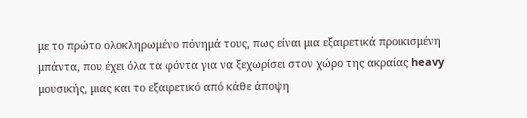με το πρώτο ολοκληρωμένο πόνημά τους, πως είναι μια εξαιρετικά προικισμένη μπάντα, που έχει όλα τα φόντα για να ξεχωρίσει στον χώρο της ακραίας heavy μουσικής, μιας και το εξαιρετικό από κάθε άποψη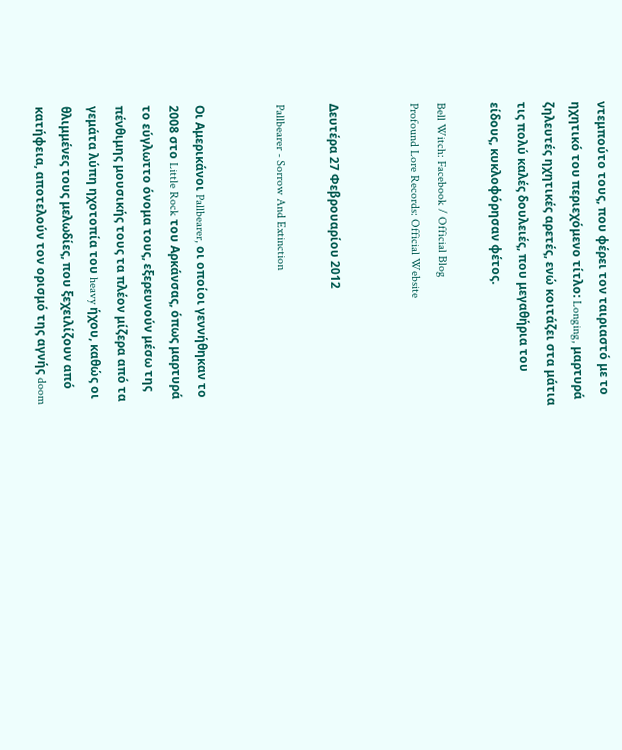ντεμπούτο τους, που φέρει τον ταιριαστό με το ηχητικό του περιεχόμενο τίτλο: Longing, μαρτυρά ζηλευτές ηχητικές αρετές, ενώ κοιτάζει στα μάτια τις πολύ καλές δουλειές, που μεγαθήρια του είδους, κυκλοφόρησαν φέτος.

Bell Witch: Facebook / Official Blog
Profound Lore Records: Official Website


Δευτέρα 27 Φεβρουαρίου 2012

Pallbearer - Sorrow And Extinction


Οι Αμερικάνοι Pallbearer, οι οποίοι γεννήθηκαν το 2008 στο Little Rock του Αρκάνσας, όπως μαρτυρά το εύγλωττο όνομα τους, εξερευνούν μέσω της πένθιμης μουσικής τους τα πλέον μίζερα από τα γεμάτα λύπη ηχοτοπία του heavy ήχου, καθώς οι θλιμμένες τους μελωδίες, που ξεχειλίζουν από κατήφεια, αποτελούν τον ορισμό της αγνής doom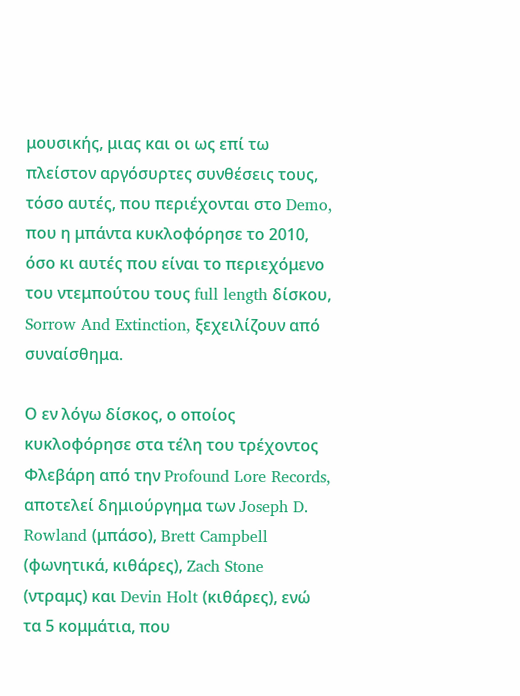μουσικής, μιας και οι ως επί τω πλείστον αργόσυρτες συνθέσεις τους, τόσο αυτές, που περιέχονται στο Demo, που η μπάντα κυκλοφόρησε το 2010, όσο κι αυτές που είναι το περιεχόμενο του ντεμπούτου τους full length δίσκου, Sorrow And Extinction, ξεχειλίζουν από συναίσθημα.

Ο εν λόγω δίσκος, ο οποίος κυκλοφόρησε στα τέλη του τρέχοντος Φλεβάρη από την Profound Lore Records, αποτελεί δημιούργημα των Joseph D. Rowland (μπάσο), Brett Campbell (φωνητικά, κιθάρες), Zach Stone (ντραμς) και Devin Holt (κιθάρες), ενώ τα 5 κομμάτια, που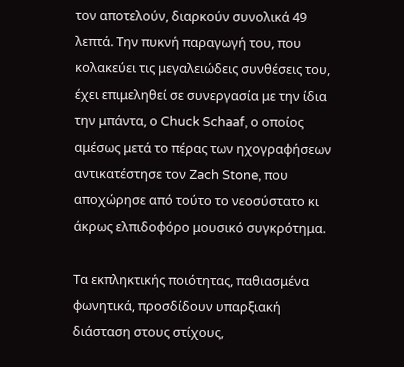τον αποτελούν, διαρκούν συνολικά 49 λεπτά. Την πυκνή παραγωγή του, που κολακεύει τις μεγαλειώδεις συνθέσεις του, έχει επιμεληθεί σε συνεργασία με την ίδια την μπάντα, ο Chuck Schaaf, ο οποίος αμέσως μετά το πέρας των ηχογραφήσεων αντικατέστησε τον Zach Stone, που αποχώρησε από τούτο το νεοσύστατο κι άκρως ελπιδοφόρο μουσικό συγκρότημα.

Τα εκπληκτικής ποιότητας, παθιασμένα φωνητικά, προσδίδουν υπαρξιακή διάσταση στους στίχους,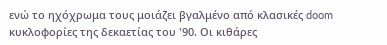ενώ το ηχόχρωμα τους μοιάζει βγαλμένο από κλασικές doom κυκλοφορίες της δεκαετίας του '90. Οι κιθάρες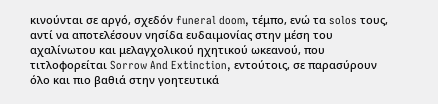κινούνται σε αργό, σχεδόν funeral doom, τέμπο, ενώ τα solos τους, αντί να αποτελέσουν νησίδα ευδαιμονίας στην μέση του αχαλίνωτου και μελαγχολικού ηχητικού ωκεανού, που τιτλοφορείται Sorrow And Extinction, εντούτοις, σε παρασύρουν όλο και πιο βαθιά στην γοητευτικά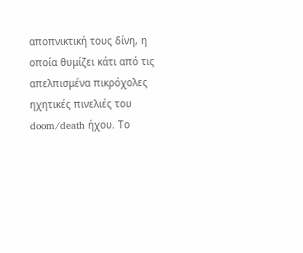αποπνικτική τους δίνη, η οποία θυμίζει κάτι από τις απελπισμένα πικρόχολες ηχητικές πινελιές του doom/death ήχου. Το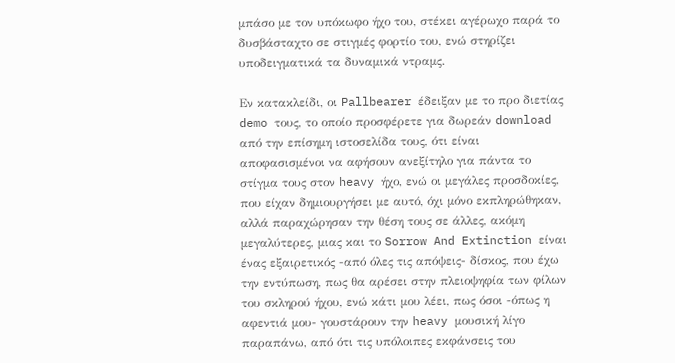μπάσο με τον υπόκωφο ήχο του, στέκει αγέρωχο παρά το δυσβάσταχτο σε στιγμές φορτίο του, ενώ στηρίζει υποδειγματικά τα δυναμικά ντραμς.

Εν κατακλείδι, οι Pallbearer έδειξαν με το προ διετίας demo τους, το οποίο προσφέρετε για δωρεάν download από την επίσημη ιστοσελίδα τους, ότι είναι αποφασισμένοι να αφήσουν ανεξίτηλο για πάντα το στίγμα τους στον heavy ήχο, ενώ οι μεγάλες προσδοκίες, που είχαν δημιουργήσει με αυτό, όχι μόνο εκπληρώθηκαν, αλλά παραχώρησαν την θέση τους σε άλλες, ακόμη μεγαλύτερες, μιας και το Sorrow And Extinction είναι ένας εξαιρετικός -από όλες τις απόψεις- δίσκος, που έχω την εντύπωση, πως θα αρέσει στην πλειοψηφία των φίλων του σκληρού ήχου, ενώ κάτι μου λέει, πως όσοι -όπως η αφεντιά μου- γουστάρουν την heavy μουσική λίγο παραπάνω, από ότι τις υπόλοιπες εκφάνσεις του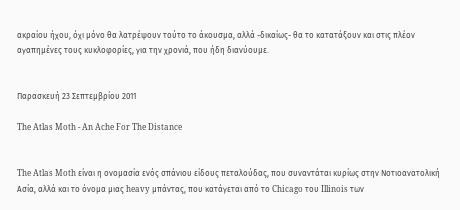ακραίου ήχου, όχι μόνο θα λατρέψουν τούτο το άκουσμα, αλλά -δικαίως- θα το κατατάξουν και στις πλέον αγαπημένες τους κυκλοφορίες, για την χρονιά, που ήδη διανύουμε.


Παρασκευή 23 Σεπτεμβρίου 2011

The Atlas Moth - An Ache For The Distance


The Atlas Moth είναι η ονομασία ενός σπάνιου είδους πεταλούδας, που συναντάται κυρίως στην Νοτιοανατολική Ασία, αλλά και το όνομα μιας heavy μπάντας, που κατάγεται από το Chicago του Illinois των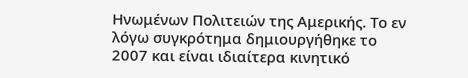Ηνωμένων Πολιτειών της Αμερικής. Το εν λόγω συγκρότημα δημιουργήθηκε το 2007 και είναι ιδιαίτερα κινητικό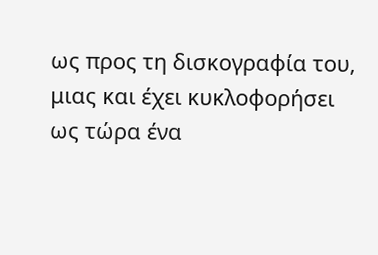ως προς τη δισκογραφία του, μιας και έχει κυκλοφορήσει ως τώρα ένα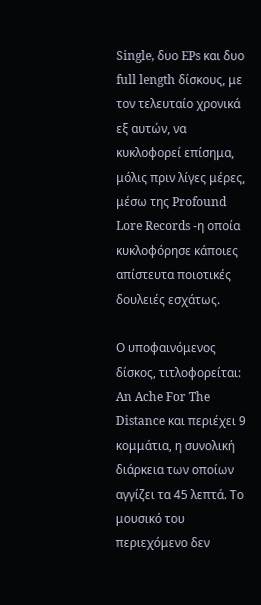Single, δυο EPs και δυο full length δίσκους, με τον τελευταίο χρονικά εξ αυτών, να κυκλοφορεί επίσημα, μόλις πριν λίγες μέρες, μέσω της Profound Lore Records -η οποία κυκλοφόρησε κάποιες απίστευτα ποιοτικές δουλειές εσχάτως.

Ο υποφαινόμενος δίσκος, τιτλοφορείται: An Ache For The Distance και περιέχει 9 κομμάτια, η συνολική διάρκεια των οποίων αγγίζει τα 45 λεπτά. Το μουσικό του περιεχόμενο δεν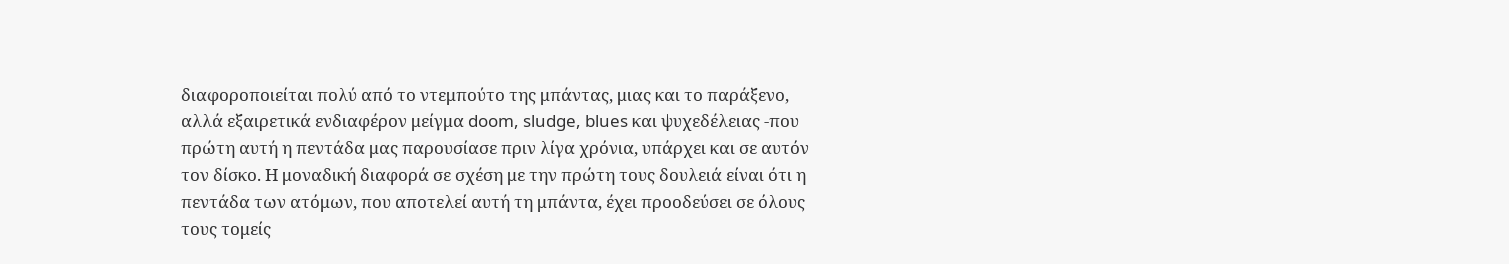διαφοροποιείται πολύ από το ντεμπούτο της μπάντας, μιας και το παράξενο, αλλά εξαιρετικά ενδιαφέρον μείγμα doom, sludge, blues και ψυχεδέλειας -που πρώτη αυτή η πεντάδα μας παρουσίασε πριν λίγα χρόνια, υπάρχει και σε αυτόν τον δίσκο. Η μοναδική διαφορά σε σχέση με την πρώτη τους δουλειά είναι ότι η πεντάδα των ατόμων, που αποτελεί αυτή τη μπάντα, έχει προοδεύσει σε όλους τους τομείς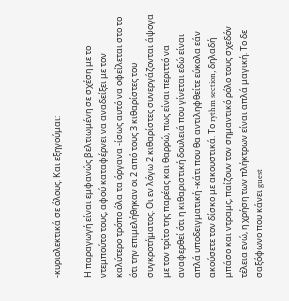-κυριολεκτικά σε όλους. Και εξηγούμαι:

Η παραγωγή είναι εμφανώς βελτιωμένη σε σχέση με το ντεμπούτο τους, αφού καταφέρνει να αναδείξει με τον καλύτερο τρόπο όλα τα όργανα -ίσως αυτό να οφείλεται στο το ότι την επιμελήθηκαν οι 2 από τους 3 κιθαρίστες του συγκροτήματος. Οι εν λόγω 2 κιθαρίστες συνεργάζονται άψογα με τον τρίτο της παρέας και θαρρώ, πως είναι περιττό να αναφερθεί ότι η κιθαριστική δουλειά που γίνεται εδώ είναι απλά υποδειγματική -κάτι που θα αντιληφθείτε εύκολα εάν ακούσετε τον δίσκο με ακουστικά. Το rythm section, δηλαδή μπάσο και ντραμς, παίζουν τον σημαντικό ρόλο τους σχεδόν τέλεια ενώ, η χρήση των πλήκτρων είναι απλά μαγική. Το δε σαξόφωνο που κάνει guest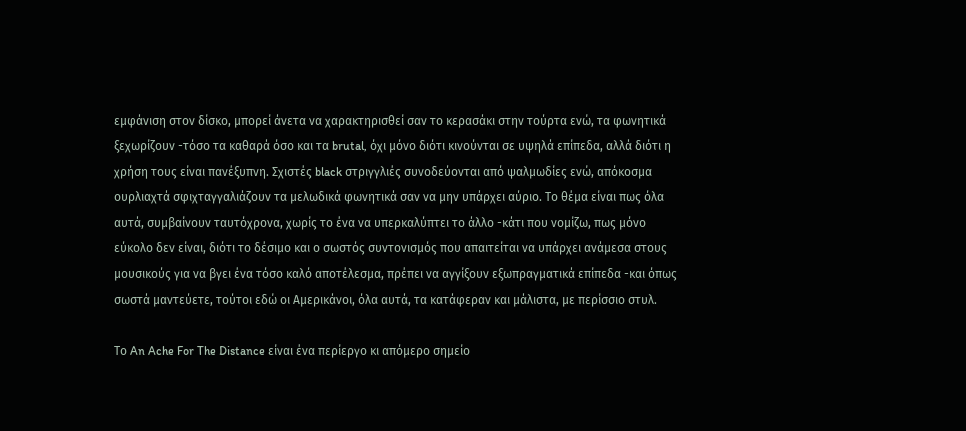εμφάνιση στον δίσκο, μπορεί άνετα να χαρακτηρισθεί σαν το κερασάκι στην τούρτα ενώ, τα φωνητικά ξεχωρίζουν -τόσο τα καθαρά όσο και τα brutal, όχι μόνο διότι κινούνται σε υψηλά επίπεδα, αλλά διότι η χρήση τους είναι πανέξυπνη. Σχιστές black στριγγλιές συνοδεύονται από ψαλμωδίες ενώ, απόκοσμα ουρλιαχτά σφιχταγγαλιάζουν τα μελωδικά φωνητικά σαν να μην υπάρχει αύριο. Το θέμα είναι πως όλα αυτά, συμβαίνουν ταυτόχρονα, χωρίς το ένα να υπερκαλύπτει το άλλο -κάτι που νομίζω, πως μόνο εύκολο δεν είναι, διότι το δέσιμο και ο σωστός συντονισμός που απαιτείται να υπάρχει ανάμεσα στους μουσικούς για να βγει ένα τόσο καλό αποτέλεσμα, πρέπει να αγγίξουν εξωπραγματικά επίπεδα -και όπως σωστά μαντεύετε, τούτοι εδώ οι Αμερικάνοι, όλα αυτά, τα κατάφεραν και μάλιστα, με περίσσιο στυλ.

Το An Ache For The Distance είναι ένα περίεργο κι απόμερο σημείο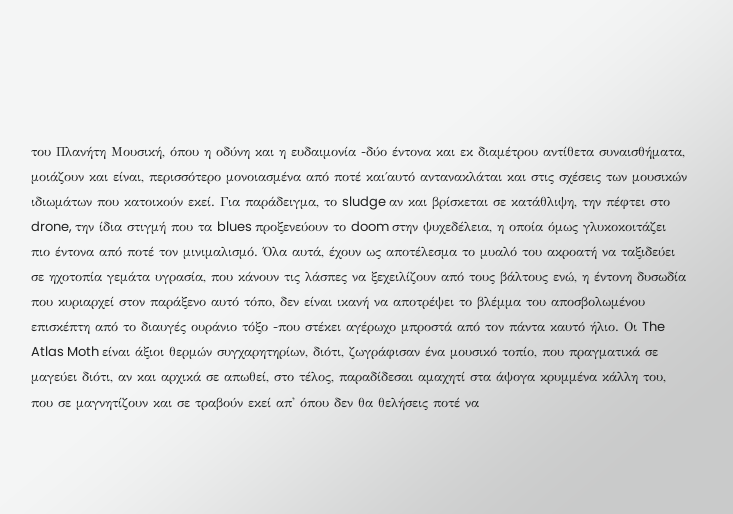του Πλανήτη Μουσική, όπου η οδύνη και η ευδαιμονία -δύο έντονα και εκ διαμέτρου αντίθετα συναισθήματα, μοιάζουν και είναι, περισσότερο μονοιασμένα από ποτέ και΄αυτό αντανακλάται και στις σχέσεις των μουσικών ιδιωμάτων που κατοικούν εκεί. Για παράδειγμα, το sludge αν και βρίσκεται σε κατάθλιψη, την πέφτει στο drone, την ίδια στιγμή που τα blues προξενεύουν το doom στην ψυχεδέλεια, η οποία όμως γλυκοκοιτάζει πιο έντονα από ποτέ τον μινιμαλισμό. Όλα αυτά, έχουν ως αποτέλεσμα το μυαλό του ακροατή να ταξιδεύει σε ηχοτοπία γεμάτα υγρασία, που κάνουν τις λάσπες να ξεχειλίζουν από τους βάλτους ενώ, η έντονη δυσωδία που κυριαρχεί στον παράξενο αυτό τόπο, δεν είναι ικανή να αποτρέψει το βλέμμα του αποσβολωμένου επισκέπτη από το διαυγές ουράνιο τόξο -που στέκει αγέρωχο μπροστά από τον πάντα καυτό ήλιο. Οι The Atlas Moth είναι άξιοι θερμών συγχαρητηρίων, διότι, ζωγράφισαν ένα μουσικό τοπίο, που πραγματικά σε μαγεύει διότι, αν και αρχικά σε απωθεί, στο τέλος, παραδίδεσαι αμαχητί στα άψογα κρυμμένα κάλλη του, που σε μαγνητίζουν και σε τραβούν εκεί απ' όπου δεν θα θελήσεις ποτέ να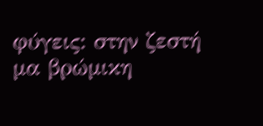φύγεις: στην ζεστή μα βρώμικη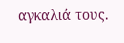αγκαλιά τους.